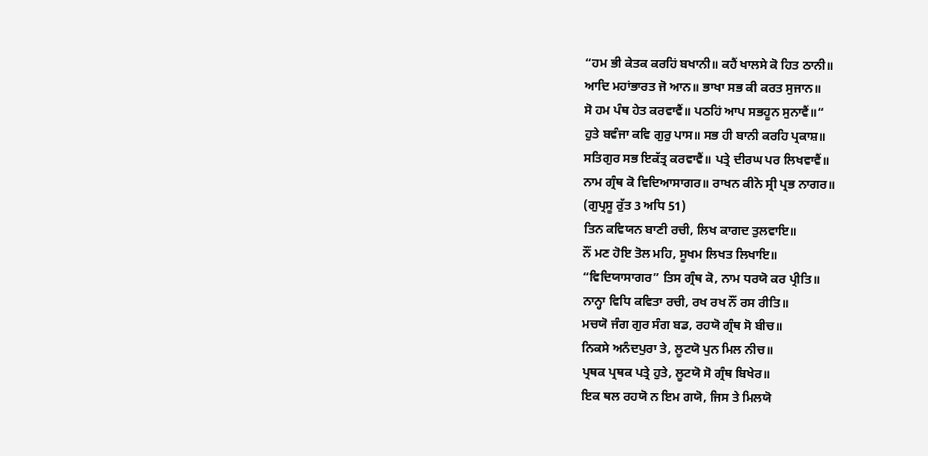“ਹਮ ਭੀ ਕੇਤਕ ਕਰਹਿਂ ਬਖਾਨੀ॥ ਕਹੈਂ ਖਾਲਸੇ ਕੋ ਹਿਤ ਠਾਨੀ॥
ਆਦਿ ਮਹਾਂਭਾਰਤ ਜੋ ਆਨ॥ ਭਾਖਾ ਸਭ ਕੀ ਕਰਤ ਸੁਜਾਨ॥
ਸੋ ਹਮ ਪੰਥ ਹੇਤ ਕਰਵਾਵੈਂ॥ ਪਠਹਿਂ ਆਪ ਸਭਹੂਨ ਸੁਨਾਵੈਂ॥“
ਹੁਤੇ ਬਵੰਜਾ ਕਵਿ ਗੁਰੁ ਪਾਸ॥ ਸਭ ਹੀ ਬਾਨੀ ਕਰਹਿ ਪ੍ਰਕਾਸ਼॥
ਸਤਿਗੁਰ ਸਭ ਇਕੱਤ੍ਰ ਕਰਵਾਵੈਂ॥ ਪਤ੍ਰੇ ਦੀਰਘ ਪਰ ਲਿਖਵਾਵੈਂ॥
ਨਾਮ ਗ੍ਰੰਥ ਕੋ ਵਿਦਿਆਸਾਗਰ॥ ਰਾਖਨ ਕੀਨੋ ਸ੍ਰੀ ਪ੍ਰਭ ਨਾਗਰ॥
(ਗੁਪ੍ਰਸੂ ਰੁੱਤ 3 ਅਧਿ 51)
ਤਿਨ ਕਵਿਯਨ ਬਾਣੀ ਰਚੀ, ਲਿਖ ਕਾਗਦ ਤੁਲਵਾਇ॥
ਨੌਂ ਮਣ ਹੋਇ ਤੋਲ ਮਹਿ, ਸੂਖਮ ਲਿਖਤ ਲਿਖਾਇ॥
“ਵਿਦਿਯਾਸਾਗਰ” ਤਿਸ ਗ੍ਰੰਥ ਕੋ, ਨਾਮ ਧਰਯੋ ਕਰ ਪ੍ਰੀਤਿ॥
ਨਾਨ੍ਹਾ ਵਿਧਿ ਕਵਿਤਾ ਰਚੀ, ਰਖ ਰਖ ਨੌਂ ਰਸ ਰੀਤਿ॥
ਮਚਯੋ ਜੰਗ ਗੁਰ ਸੰਗ ਬਡ, ਰਹਯੋ ਗ੍ਰੰਥ ਸੋ ਬੀਚ॥
ਨਿਕਸੇ ਅਨੰਦਪੁਰਾ ਤੇ, ਲੂਟਯੋ ਪੁਨ ਮਿਲ ਨੀਚ॥
ਪ੍ਰਥਕ ਪ੍ਰਥਕ ਪਤ੍ਰੇ ਹੁਤੇ, ਲੂਟਯੋ ਸੋ ਗ੍ਰੰਥ ਬਿਖੇਰ॥
ਇਕ ਥਲ ਰਹਯੋ ਨ ਇਮ ਗਯੋ, ਜਿਸ ਤੇ ਮਿਲਯੋ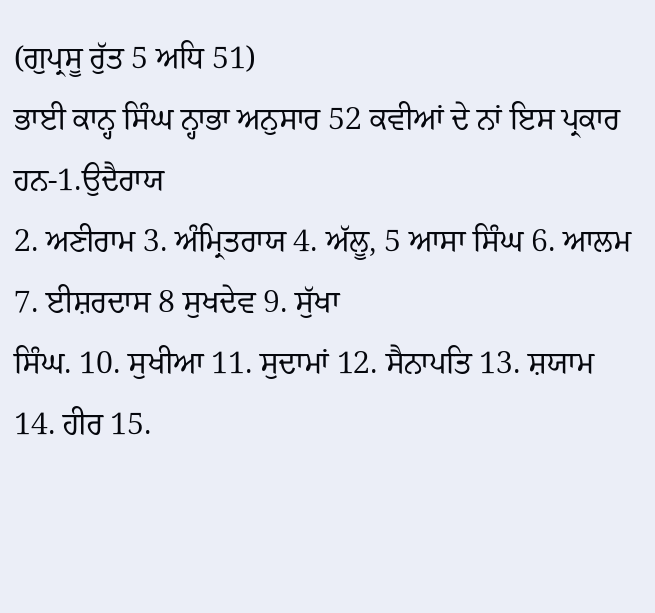(ਗੁਪ੍ਰਸੂ ਰੁੱਤ 5 ਅਧਿ 51)
ਭਾਈ ਕਾਨ੍ਹ ਸਿੰਘ ਨ੍ਹਾਭਾ ਅਨੁਸਾਰ 52 ਕਵੀਆਂ ਦੇ ਨਾਂ ਇਸ ਪ੍ਰਕਾਰ ਹਨ-1.ਉਦੈਰਾਯ
2. ਅਣੀਰਾਮ 3. ਅੰਮ੍ਰਿਤਰਾਯ 4. ਅੱਲੂ, 5 ਆਸਾ ਸਿੰਘ 6. ਆਲਮ 7. ਈਸ਼ਰਦਾਸ 8 ਸੁਖਦੇਵ 9. ਸੁੱਖਾ
ਸਿੰਘ. 10. ਸੁਖੀਆ 11. ਸੁਦਾਮਾਂ 12. ਸੈਨਾਪਤਿ 13. ਸ਼ਯਾਮ 14. ਹੀਰ 15.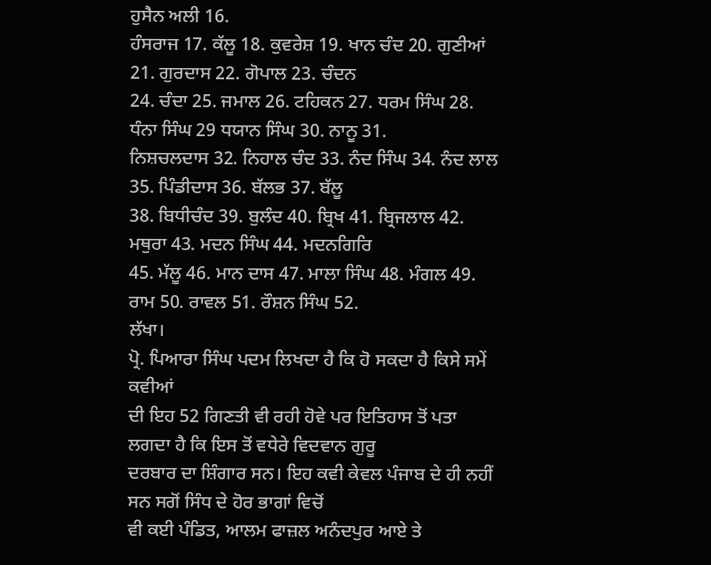ਹੁਸੈਨ ਅਲੀ 16.
ਹੰਸਰਾਜ 17. ਕੱਲੂ 18. ਕੁਵਰੇਸ਼ 19. ਖਾਨ ਚੰਦ 20. ਗੁਣੀਆਂ 21. ਗੁਰਦਾਸ 22. ਗੋਪਾਲ 23. ਚੰਦਨ
24. ਚੰਦਾ 25. ਜਮਾਲ 26. ਟਹਿਕਨ 27. ਧਰਮ ਸਿੰਘ 28. ਧੰਨਾ ਸਿੰਘ 29 ਧਯਾਨ ਸਿੰਘ 30. ਨਾਨੂ 31.
ਨਿਸ਼ਚਲਦਾਸ 32. ਨਿਹਾਲ ਚੰਦ 33. ਨੰਦ ਸਿੰਘ 34. ਨੰਦ ਲਾਲ 35. ਪਿੰਡੀਦਾਸ 36. ਬੱਲਭ 37. ਬੱਲੂ
38. ਬਿਧੀਚੰਦ 39. ਬੁਲੰਦ 40. ਬ੍ਰਿਖ 41. ਬ੍ਰਿਜਲਾਲ 42. ਮਥੁਰਾ 43. ਮਦਨ ਸਿੰਘ 44. ਮਦਨਗਿਰਿ
45. ਮੱਲੂ 46. ਮਾਨ ਦਾਸ 47. ਮਾਲਾ ਸਿੰਘ 48. ਮੰਗਲ 49. ਰਾਮ 50. ਰਾਵਲ 51. ਰੌਸ਼ਨ ਸਿੰਘ 52.
ਲੱਖਾ।
ਪ੍ਰੋ. ਪਿਆਰਾ ਸਿੰਘ ਪਦਮ ਲਿਖਦਾ ਹੈ ਕਿ ਹੋ ਸਕਦਾ ਹੈ ਕਿਸੇ ਸਮੇਂ ਕਵੀਆਂ
ਦੀ ਇਹ 52 ਗਿਣਤੀ ਵੀ ਰਹੀ ਹੋਵੇ ਪਰ ਇਤਿਹਾਸ ਤੋਂ ਪਤਾ ਲਗਦਾ ਹੈ ਕਿ ਇਸ ਤੋਂ ਵਧੇਰੇ ਵਿਦਵਾਨ ਗੁਰੂ
ਦਰਬਾਰ ਦਾ ਸ਼ਿੰਗਾਰ ਸਨ। ਇਹ ਕਵੀ ਕੇਵਲ ਪੰਜਾਬ ਦੇ ਹੀ ਨਹੀਂ ਸਨ ਸਗੋਂ ਸਿੰਧ ਦੇ ਹੋਰ ਭਾਗਾਂ ਵਿਚੋਂ
ਵੀ ਕਈ ਪੰਡਿਤ, ਆਲਮ ਫਾਜ਼ਲ ਅਨੰਦਪੁਰ ਆਏ ਤੇ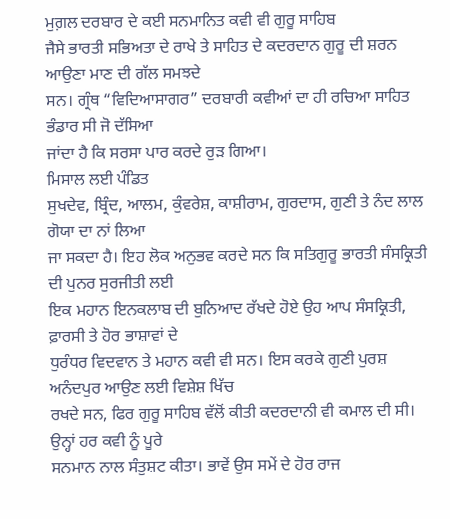ਮੁਗ਼ਲ ਦਰਬਾਰ ਦੇ ਕਈ ਸਨਮਾਨਿਤ ਕਵੀ ਵੀ ਗੁਰੂ ਸਾਹਿਬ
ਜੈਸੇ ਭਾਰਤੀ ਸਭਿਅਤਾ ਦੇ ਰਾਖੇ ਤੇ ਸਾਹਿਤ ਦੇ ਕਦਰਦਾਨ ਗੁਰੂ ਦੀ ਸ਼ਰਨ ਆਉਣਾ ਮਾਣ ਦੀ ਗੱਲ ਸਮਝਦੇ
ਸਨ। ਗ੍ਰੰਥ “ਵਿਦਿਆਸਾਗਰ” ਦਰਬਾਰੀ ਕਵੀਆਂ ਦਾ ਹੀ ਰਚਿਆ ਸਾਹਿਤ ਭੰਡਾਰ ਸੀ ਜੋ ਦੱਸਿਆ
ਜਾਂਦਾ ਹੈ ਕਿ ਸਰਸਾ ਪਾਰ ਕਰਦੇ ਰੁੜ ਗਿਆ।
ਮਿਸਾਲ ਲਈ ਪੰਡਿਤ
ਸੁਖਦੇਵ, ਬ੍ਰਿੰਦ, ਆਲਮ, ਕੁੰਵਰੇਸ਼, ਕਾਸ਼ੀਰਾਮ, ਗੁਰਦਾਸ, ਗੁਣੀ ਤੇ ਨੰਦ ਲਾਲ ਗੋਯਾ ਦਾ ਨਾਂ ਲਿਆ
ਜਾ ਸਕਦਾ ਹੈ। ਇਹ ਲੋਕ ਅਨੁਭਵ ਕਰਦੇ ਸਨ ਕਿ ਸਤਿਗੁਰੂ ਭਾਰਤੀ ਸੰਸਕ੍ਰਿਤੀ ਦੀ ਪੁਨਰ ਸੁਰਜੀਤੀ ਲਈ
ਇਕ ਮਹਾਨ ਇਨਕਲਾਬ ਦੀ ਬੁਨਿਆਦ ਰੱਖਦੇ ਹੋਏ ਉਹ ਆਪ ਸੰਸਕ੍ਰਿਤੀ, ਫ਼ਾਰਸੀ ਤੇ ਹੋਰ ਭਾਸ਼ਾਵਾਂ ਦੇ
ਧੁਰੰਧਰ ਵਿਦਵਾਨ ਤੇ ਮਹਾਨ ਕਵੀ ਵੀ ਸਨ। ਇਸ ਕਰਕੇ ਗੁਣੀ ਪੁਰਸ਼ ਅਨੰਦਪੁਰ ਆਉਣ ਲਈ ਵਿਸ਼ੇਸ਼ ਖਿੱਚ
ਰਖਦੇ ਸਨ, ਫਿਰ ਗੁਰੂ ਸਾਹਿਬ ਵੱਲੋਂ ਕੀਤੀ ਕਦਰਦਾਨੀ ਵੀ ਕਮਾਲ ਦੀ ਸੀ। ਉਨ੍ਹਾਂ ਹਰ ਕਵੀ ਨੂੰ ਪੂਰੇ
ਸਨਮਾਨ ਨਾਲ ਸੰਤੁਸ਼ਟ ਕੀਤਾ। ਭਾਵੇਂ ਉਸ ਸਮੇਂ ਦੇ ਹੋਰ ਰਾਜ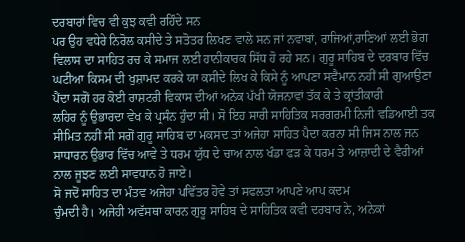ਦਰਬਾਰਾਂ ਵਿਚ ਵੀ ਕੁਝ ਕਵੀ ਰਹਿੰਦੇ ਸਨ
ਪਰ ਉਹ ਵਧੇਰੇ ਨਿਰੋਲ ਕਸੀਦੇ ਤੇ ਸਤੋਤਰ ਲਿਖਣ ਵਾਲੇ ਸਨ ਜਾਂ ਨਵਾਬਾਂ, ਰਾਜਿਆਂ,ਰਾਣਿਆਂ ਲਈ ਭੋਗ
ਵਿਲਾਸ ਦਾ ਸਾਹਿਤ ਰਚ ਕੇ ਸਮਾਜ ਲਈ ਹਾਨੀਕਾਰਕ ਸਿੱਧ ਹੋ ਰਹੇ ਸਨ। ਗੁਰੂ ਸਾਹਿਬ ਦੇ ਦਰਬਾਰ ਵਿੱਚ
ਘਟੀਆ ਕਿਸਮ ਦੀ ਖੁਸ਼ਾਮਦ ਕਰਕੇ ਯਾ ਕਸੀਦੇ ਲਿਖ ਕੇ ਕਿਸੇ ਨੂੰ ਆਪਣਾ ਸਵੈਮਾਨ ਨਹੀਂ ਸੀ ਗੁਆਉਣਾ
ਪੈਂਦਾ ਸਗੋਂ ਹਰ ਕੋਈ ਰਾਸ਼ਟਰੀ ਵਿਕਾਸ ਦੀਆਂ ਅਨੇਕ ਪੱਖੀ ਯੋਜਨਾਵਾਂ ਤੱਕ ਕੇ ਤੇ ਕ੍ਰਾਂਤੀਕਾਰੀ
ਲਹਿਰ ਨੂੰ ਉਭਾਰਦਾ ਵੇਖ ਕੇ ਪ੍ਰਸੰਨ ਹੁੰਦਾ ਸੀ। ਸੋ ਇਹ ਸਾਰੀ ਸਾਹਿਤਿਕ ਸਰਗਰਮੀ ਨਿਜੀ ਵਡਿਆਈ ਤਕ
ਸੀਮਿਤ ਨਹੀਂ ਸੀ ਸਗੋਂ ਗੁਰੂ ਸਾਹਿਬ ਦਾ ਮਕਸਦ ਤਾਂ ਅਜੇਹਾ ਸਾਹਿਤ ਪੈਦਾ ਕਰਨਾ ਸੀ ਜਿਸ ਨਾਲ ਜਨ
ਸਾਧਾਰਨ ਉਭਾਰ ਵਿੱਚ ਆਵੇ ਤੇ ਧਰਮ ਯੁੱਧ ਦੇ ਚਾਅ ਨਾਲ ਖੰਡਾ ਫੜ ਕੇ ਧਰਮ ਤੇ ਆਜ਼ਾਦੀ ਦੇ ਵੈਰੀਆਂ
ਨਾਲ ਜੂਝਣ ਲਈ ਸਾਵਧਾਨ ਹੋ ਜਾਏ।
ਸੋ ਜਦੋਂ ਸਾਹਿਤ ਦਾ ਮੰਤਵ ਅਜੇਹਾ ਪਵਿੱਤਰ ਹੋਵੇ ਤਾਂ ਸਫਲਤਾ ਆਪਣੇ ਆਪ ਕਦਮ
ਚੁੰਮਦੀ ਹੈ। ਅਜੇਹੀ ਅਵੱਸਥਾ ਕਾਰਨ ਗੁਰੂ ਸਾਹਿਬ ਦੇ ਸਾਹਿਤਿਕ ਕਵੀ ਦਰਬਾਰ ਨੇ, ਅਨੇਕਾਂ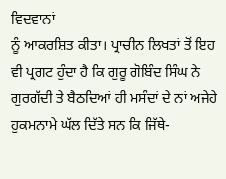ਵਿਦਵਾਨਾਂ
ਨੂੰ ਆਕਰਸ਼ਿਤ ਕੀਤਾ। ਪ੍ਰਾਚੀਨ ਲਿਖਤਾਂ ਤੋਂ ਇਹ ਵੀ ਪ੍ਰਗਟ ਹੁੰਦਾ ਹੈ ਕਿ ਗੁਰੂ ਗੋਬਿੰਦ ਸਿੰਘ ਨੇ
ਗੁਰਗੱਦੀ ਤੇ ਬੈਠਦਿਆਂ ਹੀ ਮਸੰਦਾਂ ਦੇ ਨਾਂ ਅਜੇਹੇ ਹੁਕਮਨਾਮੇ ਘੱਲ ਦਿੱਤੇ ਸਨ ਕਿ ਜਿੱਥੇ-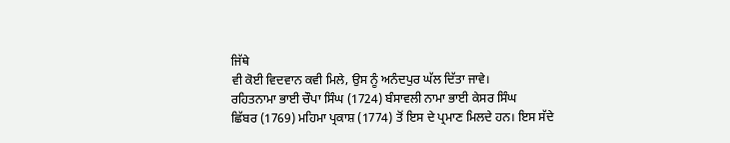ਜਿੱਥੇ
ਵੀ ਕੋਈ ਵਿਦਵਾਨ ਕਵੀ ਮਿਲੇ, ਉਸ ਨੂੰ ਅਨੰਦਪੁਰ ਘੱਲ ਦਿੱਤਾ ਜਾਵੇ।
ਰਹਿਤਨਾਮਾ ਭਾਈ ਚੌਪਾ ਸਿੰਘ (1724) ਬੰਸਾਵਲੀ ਨਾਮਾ ਭਾਈ ਕੇਸਰ ਸਿੰਘ
ਛਿੱਬਰ (1769) ਮਹਿਮਾ ਪ੍ਰਕਾਸ਼ (1774) ਤੋਂ ਇਸ ਦੇ ਪ੍ਰਮਾਣ ਮਿਲਦੇ ਹਨ। ਇਸ ਸੱਦੇ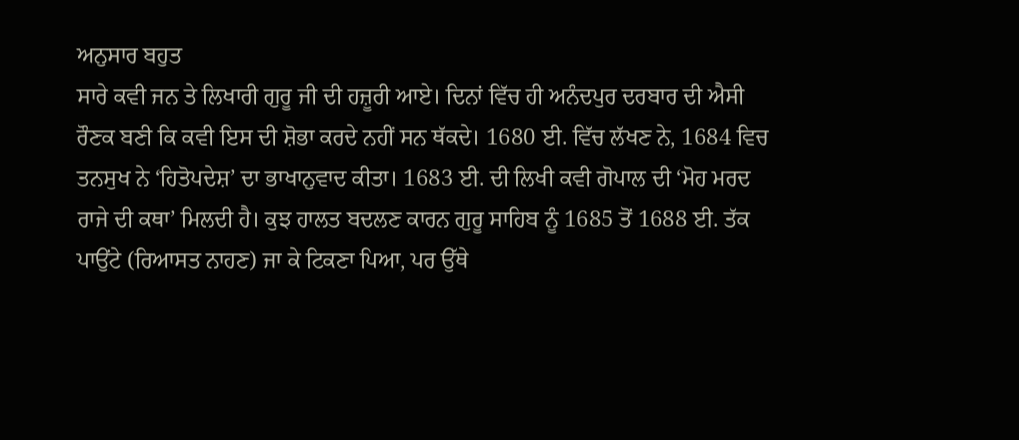ਅਨੁਸਾਰ ਬਹੁਤ
ਸਾਰੇ ਕਵੀ ਜਨ ਤੇ ਲਿਖਾਰੀ ਗੁਰੂ ਜੀ ਦੀ ਹਜ਼ੂਰੀ ਆਏ। ਦਿਨਾਂ ਵਿੱਚ ਹੀ ਅਨੰਦਪੁਰ ਦਰਬਾਰ ਦੀ ਐਸੀ
ਰੌਣਕ ਬਣੀ ਕਿ ਕਵੀ ਇਸ ਦੀ ਸ਼ੋਭਾ ਕਰਦੇ ਨਹੀਂ ਸਨ ਥੱਕਦੇ। 1680 ਈ. ਵਿੱਚ ਲੱਖਣ ਨੇ, 1684 ਵਿਚ
ਤਨਸੁਖ ਨੇ ‘ਹਿਤੋਪਦੇਸ਼’ ਦਾ ਭਾਖਾਨੁਵਾਦ ਕੀਤਾ। 1683 ਈ. ਦੀ ਲਿਖੀ ਕਵੀ ਗੋਪਾਲ ਦੀ ‘ਮੋਹ ਮਰਦ
ਰਾਜੇ ਦੀ ਕਥਾ’ ਮਿਲਦੀ ਹੈ। ਕੁਝ ਹਾਲਤ ਬਦਲਣ ਕਾਰਨ ਗੁਰੂ ਸਾਹਿਬ ਨੂੰ 1685 ਤੋਂ 1688 ਈ. ਤੱਕ
ਪਾਉਂਟੇ (ਰਿਆਸਤ ਨਾਹਣ) ਜਾ ਕੇ ਟਿਕਣਾ ਪਿਆ, ਪਰ ਉੱਥੇ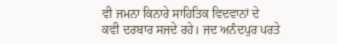ਵੀ ਜਮਨਾ ਕਿਨਾਰੇ ਸਾਹਿਤਿਕ ਵਿਦਵਾਨਾਂ ਦੇ
ਕਵੀ ਦਰਬਾਰ ਸਜਦੇ ਰਹੇ। ਜਦ ਅਨੰਦਪੁਰ ਪਰਤੇ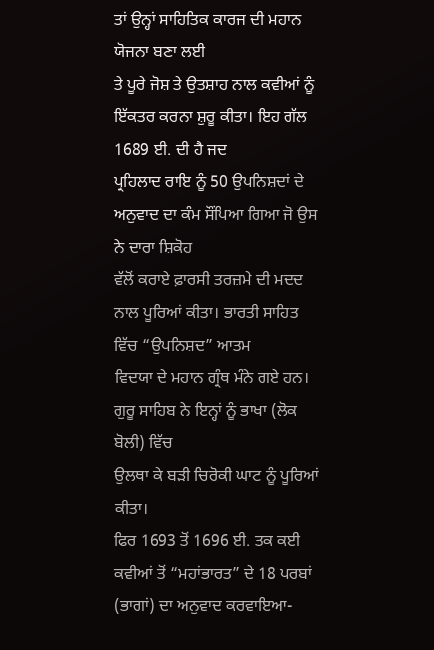ਤਾਂ ਉਨ੍ਹਾਂ ਸਾਹਿਤਿਕ ਕਾਰਜ ਦੀ ਮਹਾਨ ਯੋਜਨਾ ਬਣਾ ਲਈ
ਤੇ ਪੂਰੇ ਜੋਸ਼ ਤੇ ਉਤਸ਼ਾਹ ਨਾਲ ਕਵੀਆਂ ਨੂੰ ਇੱਕਤਰ ਕਰਨਾ ਸ਼ੁਰੂ ਕੀਤਾ। ਇਹ ਗੱਲ 1689 ਈ. ਦੀ ਹੈ ਜਦ
ਪ੍ਰਹਿਲਾਦ ਰਾਇ ਨੂੰ 50 ਉਪਨਿਸ਼ਦਾਂ ਦੇ ਅਨੁਵਾਦ ਦਾ ਕੰਮ ਸੌਂਪਿਆ ਗਿਆ ਜੋ ਉਸ ਨੇ ਦਾਰਾ ਸ਼ਿਕੋਹ
ਵੱਲੋਂ ਕਰਾਏ ਫ਼ਾਰਸੀ ਤਰਜ਼ਮੇ ਦੀ ਮਦਦ ਨਾਲ ਪੂਰਿਆਂ ਕੀਤਾ। ਭਾਰਤੀ ਸਾਹਿਤ ਵਿੱਚ “ਉਪਨਿਸ਼ਦ” ਆਤਮ
ਵਿਦਯਾ ਦੇ ਮਹਾਨ ਗ੍ਰੰਥ ਮੰਨੇ ਗਏ ਹਨ। ਗੁਰੂ ਸਾਹਿਬ ਨੇ ਇਨ੍ਹਾਂ ਨੂੰ ਭਾਖਾ (ਲੋਕ ਬੋਲੀ) ਵਿੱਚ
ਉਲਥਾ ਕੇ ਬੜੀ ਚਿਰੋਕੀ ਘਾਟ ਨੂੰ ਪੂਰਿਆਂ ਕੀਤਾ।
ਫਿਰ 1693 ਤੋਂ 1696 ਈ. ਤਕ ਕਈ ਕਵੀਆਂ ਤੋਂ “ਮਹਾਂਭਾਰਤ” ਦੇ 18 ਪਰਬਾਂ
(ਭਾਗਾਂ) ਦਾ ਅਨੁਵਾਦ ਕਰਵਾਇਆ-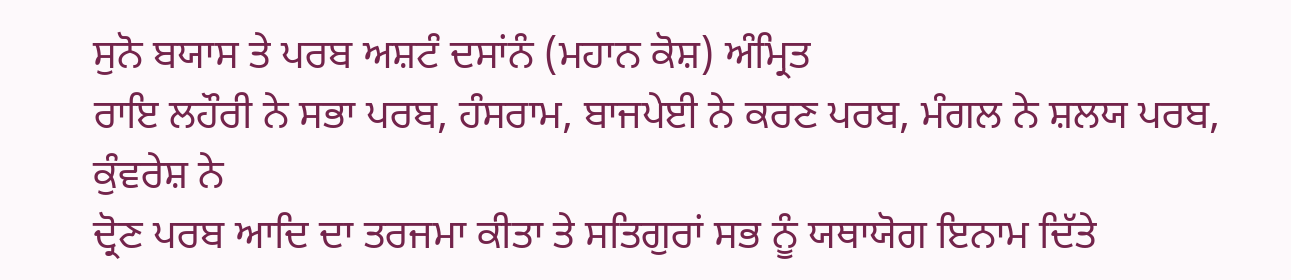ਸੁਨੋ ਬਯਾਸ ਤੇ ਪਰਬ ਅਸ਼ਟੰ ਦਸਾਂਨੰ (ਮਹਾਨ ਕੋਸ਼) ਅੰਮ੍ਰਿਤ
ਰਾਇ ਲਹੌਰੀ ਨੇ ਸਭਾ ਪਰਬ, ਹੰਸਰਾਮ, ਬਾਜਪੇਈ ਨੇ ਕਰਣ ਪਰਬ, ਮੰਗਲ ਨੇ ਸ਼ਲਯ ਪਰਬ, ਕੁੰਵਰੇਸ਼ ਨੇ
ਦ੍ਰੋਣ ਪਰਬ ਆਦਿ ਦਾ ਤਰਜਮਾ ਕੀਤਾ ਤੇ ਸਤਿਗੁਰਾਂ ਸਭ ਨੂੰ ਯਥਾਯੋਗ ਇਨਾਮ ਦਿੱਤੇ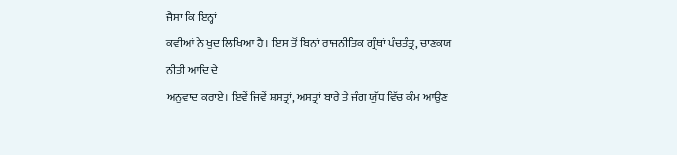ਜੈਸਾ ਕਿ ਇਨ੍ਹਾਂ
ਕਵੀਆਂ ਨੇ ਖੁਦ ਲਿਖਿਆ ਹੈ। ਇਸ ਤੋਂ ਬਿਨਾਂ ਰਾਜਨੀਤਿਕ ਗ੍ਰੰਥਾਂ ਪੰਚਤੰਤ੍ਰ, ਚਾਣਕਯ ਨੀਤੀ ਆਦਿ ਦੇ
ਅਨੁਵਾਦ ਕਰਾਏ। ਇਵੇਂ ਜਿਵੇਂ ਸ਼ਸਤ੍ਰਾਂ, ਅਸਤ੍ਰਾਂ ਬਾਰੇ ਤੇ ਜੰਗ ਯੁੱਧ ਵਿੱਚ ਕੰਮ ਆਉਣ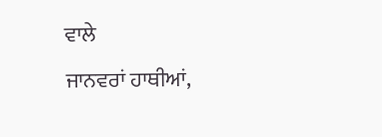ਵਾਲੇ
ਜਾਨਵਰਾਂ ਹਾਥੀਆਂ,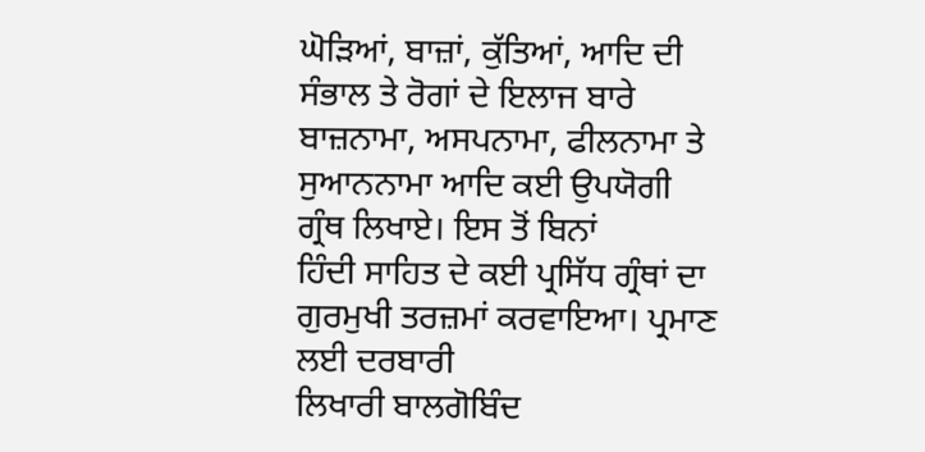ਘੋੜਿਆਂ, ਬਾਜ਼ਾਂ, ਕੁੱਤਿਆਂ, ਆਦਿ ਦੀ ਸੰਭਾਲ ਤੇ ਰੋਗਾਂ ਦੇ ਇਲਾਜ ਬਾਰੇ
ਬਾਜ਼ਨਾਮਾ, ਅਸਪਨਾਮਾ, ਫੀਲਨਾਮਾ ਤੇ ਸੁਆਨਨਾਮਾ ਆਦਿ ਕਈ ਉਪਯੋਗੀ ਗ੍ਰੰਥ ਲਿਖਾਏ। ਇਸ ਤੋਂ ਬਿਨਾਂ
ਹਿੰਦੀ ਸਾਹਿਤ ਦੇ ਕਈ ਪ੍ਰਸਿੱਧ ਗ੍ਰੰਥਾਂ ਦਾ ਗੁਰਮੁਖੀ ਤਰਜ਼ਮਾਂ ਕਰਵਾਇਆ। ਪ੍ਰਮਾਣ ਲਈ ਦਰਬਾਰੀ
ਲਿਖਾਰੀ ਬਾਲਗੋਬਿੰਦ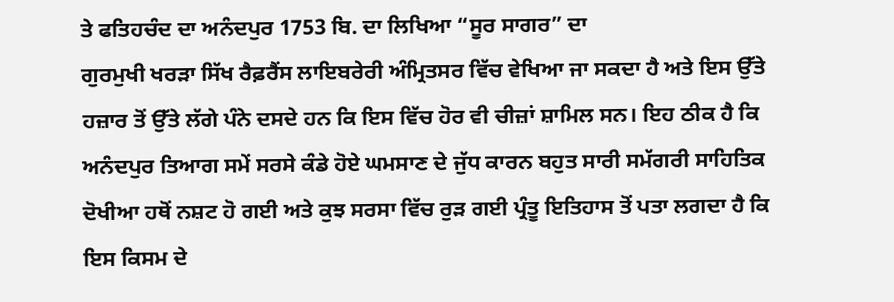ਤੇ ਫਤਿਹਚੰਦ ਦਾ ਅਨੰਦਪੁਰ 1753 ਬਿ. ਦਾ ਲਿਖਿਆ “ਸੂਰ ਸਾਗਰ” ਦਾ
ਗੁਰਮੁਖੀ ਖਰੜਾ ਸਿੱਖ ਰੈਫ਼ਰੈਂਸ ਲਾਇਬਰੇਰੀ ਅੰਮ੍ਰਿਤਸਰ ਵਿੱਚ ਵੇਖਿਆ ਜਾ ਸਕਦਾ ਹੈ ਅਤੇ ਇਸ ਉੱਤੇ
ਹਜ਼ਾਰ ਤੋਂ ਉੱਤੇ ਲੱਗੇ ਪੰਨੇ ਦਸਦੇ ਹਨ ਕਿ ਇਸ ਵਿੱਚ ਹੋਰ ਵੀ ਚੀਜ਼ਾਂ ਸ਼ਾਮਿਲ ਸਨ। ਇਹ ਠੀਕ ਹੈ ਕਿ
ਅਨੰਦਪੁਰ ਤਿਆਗ ਸਮੇਂ ਸਰਸੇ ਕੰਡੇ ਹੋਏ ਘਮਸਾਣ ਦੇ ਜੁੱਧ ਕਾਰਨ ਬਹੁਤ ਸਾਰੀ ਸਮੱਗਰੀ ਸਾਹਿਤਿਕ
ਦੋਖੀਆ ਹਥੋਂ ਨਸ਼ਟ ਹੋ ਗਈ ਅਤੇ ਕੁਝ ਸਰਸਾ ਵਿੱਚ ਰੁੜ ਗਈ ਪ੍ਰੰਤੂ ਇਤਿਹਾਸ ਤੋਂ ਪਤਾ ਲਗਦਾ ਹੈ ਕਿ
ਇਸ ਕਿਸਮ ਦੇ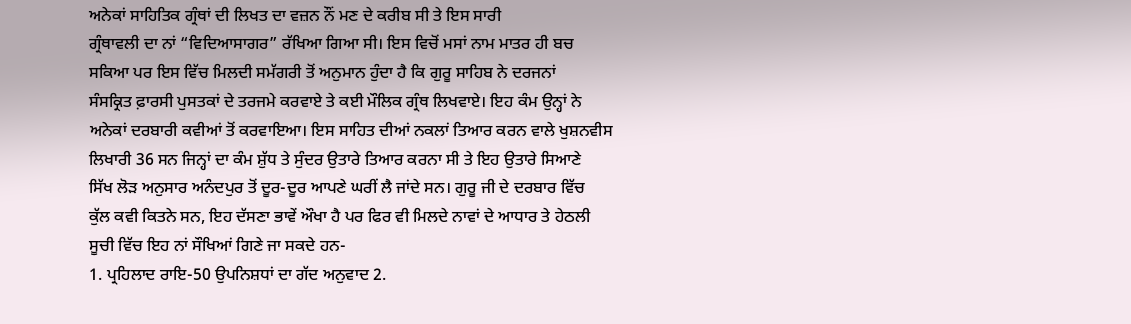ਅਨੇਕਾਂ ਸਾਹਿਤਿਕ ਗ੍ਰੰਥਾਂ ਦੀ ਲਿਖਤ ਦਾ ਵਜ਼ਨ ਨੌਂ ਮਣ ਦੇ ਕਰੀਬ ਸੀ ਤੇ ਇਸ ਸਾਰੀ
ਗ੍ਰੰਥਾਵਲੀ ਦਾ ਨਾਂ “ਵਿਦਿਆਸਾਗਰ” ਰੱਖਿਆ ਗਿਆ ਸੀ। ਇਸ ਵਿਚੋਂ ਮਸਾਂ ਨਾਮ ਮਾਤਰ ਹੀ ਬਚ
ਸਕਿਆ ਪਰ ਇਸ ਵਿੱਚ ਮਿਲਦੀ ਸਮੱਗਰੀ ਤੋਂ ਅਨੁਮਾਨ ਹੁੰਦਾ ਹੈ ਕਿ ਗੁਰੂ ਸਾਹਿਬ ਨੇ ਦਰਜਨਾਂ
ਸੰਸਕ੍ਰਿਤ ਫ਼ਾਰਸੀ ਪੁਸਤਕਾਂ ਦੇ ਤਰਜਮੇ ਕਰਵਾਏ ਤੇ ਕਈ ਮੌਲਿਕ ਗ੍ਰੰਥ ਲਿਖਵਾਏ। ਇਹ ਕੰਮ ਉਨ੍ਹਾਂ ਨੇ
ਅਨੇਕਾਂ ਦਰਬਾਰੀ ਕਵੀਆਂ ਤੋਂ ਕਰਵਾਇਆ। ਇਸ ਸਾਹਿਤ ਦੀਆਂ ਨਕਲਾਂ ਤਿਆਰ ਕਰਨ ਵਾਲੇ ਖੁਸ਼ਨਵੀਸ
ਲਿਖਾਰੀ 36 ਸਨ ਜਿਨ੍ਹਾਂ ਦਾ ਕੰਮ ਸ਼ੁੱਧ ਤੇ ਸੁੰਦਰ ਉਤਾਰੇ ਤਿਆਰ ਕਰਨਾ ਸੀ ਤੇ ਇਹ ਉਤਾਰੇ ਸਿਆਣੇ
ਸਿੱਖ ਲੋੜ ਅਨੁਸਾਰ ਅਨੰਦਪੁਰ ਤੋਂ ਦੂਰ-ਦੂਰ ਆਪਣੇ ਘਰੀਂ ਲੈ ਜਾਂਦੇ ਸਨ। ਗੁਰੂ ਜੀ ਦੇ ਦਰਬਾਰ ਵਿੱਚ
ਕੁੱਲ ਕਵੀ ਕਿਤਨੇ ਸਨ, ਇਹ ਦੱਸਣਾ ਭਾਵੇਂ ਔਖਾ ਹੈ ਪਰ ਫਿਰ ਵੀ ਮਿਲਦੇ ਨਾਵਾਂ ਦੇ ਆਧਾਰ ਤੇ ਹੇਠਲੀ
ਸੂਚੀ ਵਿੱਚ ਇਹ ਨਾਂ ਸੌਖਿਆਂ ਗਿਣੇ ਜਾ ਸਕਦੇ ਹਨ-
1. ਪ੍ਰਹਿਲਾਦ ਰਾਇ-50 ਉਪਨਿਸ਼ਧਾਂ ਦਾ ਗੱਦ ਅਨੁਵਾਦ 2.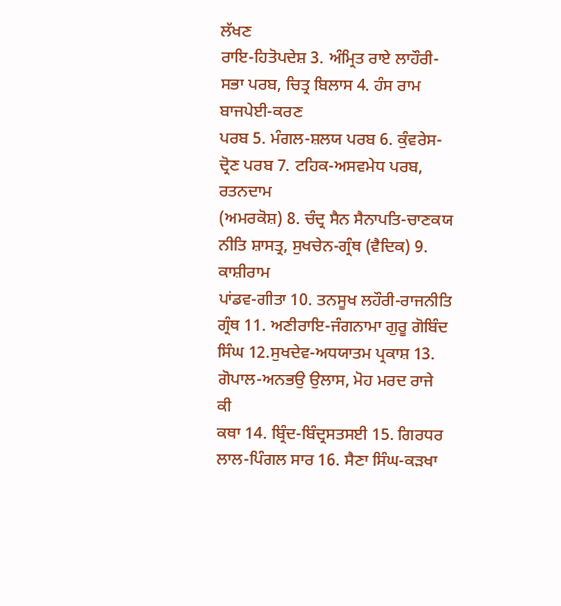ਲੱਖਣ
ਰਾਇ-ਹਿਤੋਪਦੇਸ਼ 3. ਅੰਮ੍ਰਿਤ ਰਾਏ ਲਾਹੌਰੀ-ਸਭਾ ਪਰਬ, ਚਿਤ੍ਰ ਬਿਲਾਸ 4. ਹੰਸ ਰਾਮ ਬਾਜਪੇਈ-ਕਰਣ
ਪਰਬ 5. ਮੰਗਲ-ਸ਼ਲਯ ਪਰਬ 6. ਕੁੰਵਰੇਸ-ਦ੍ਰੋਣ ਪਰਬ 7. ਟਹਿਕ-ਅਸਵਮੇਧ ਪਰਬ, ਰਤਨਦਾਮ
(ਅਮਰਕੋਸ਼) 8. ਚੰਦ੍ਰ ਸੈਨ ਸੈਨਾਪਤਿ-ਚਾਣਕਯ ਨੀਤਿ ਸ਼ਾਸਤ੍ਰ, ਸੁਖਚੇਨ-ਗ੍ਰੰਥ (ਵੈਦਿਕ) 9. ਕਾਸ਼ੀਰਾਮ
ਪਾਂਡਵ-ਗੀਤਾ 10. ਤਨਸੂਖ ਲਹੌਰੀ-ਰਾਜਨੀਤਿ ਗ੍ਰੰਥ 11. ਅਣੀਰਾਇ-ਜੰਗਨਾਮਾ ਗੁਰੂ ਗੋਬਿੰਦ
ਸਿੰਘ 12.ਸੁਖਦੇਵ-ਅਧਯਾਤਮ ਪ੍ਰਕਾਸ਼ 13. ਗੋਪਾਲ-ਅਨਭਉ ਉਲਾਸ, ਮੋਹ ਮਰਦ ਰਾਜੇ ਕੀ
ਕਥਾ 14. ਬ੍ਰਿੰਦ-ਬਿੰਦ੍ਰਸਤਸਈ 15. ਗਿਰਧਰ ਲਾਲ-ਪਿੰਗਲ ਸਾਰ 16. ਸੈਣਾ ਸਿੰਘ-ਕੜਖਾ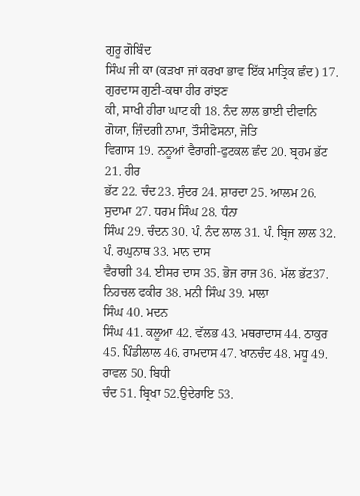ਗੁਰੂ ਗੋਬਿੰਦ
ਸਿੰਘ ਜੀ ਕਾ (ਕੜਖਾ ਜਾਂ ਕਰਖਾ ਭਾਵ ਇੱਕ ਮਾਤ੍ਰਿਕ ਛੰਦ) 17. ਗੁਰਦਾਸ ਗੁਣੀ-ਕਥਾ ਹੀਰ ਰਾਂਝਣ
ਕੀ, ਸਾਖੀ ਹੀਰਾ ਘਾਟ ਕੀ 18. ਨੰਦ ਲਾਲ ਭਾਈ ਦੀਵਾਨਿ ਗੋਯਾ, ਜ਼ਿੰਦਗੀ ਨਾਮਾ, ਤੌਸੀਫੋਸਨਾ, ਜੋਤਿ
ਵਿਗਾਸ 19. ਨਨੂਆਂ ਵੈਰਾਗੀ-ਫੁਟਕਲ ਛੰਦ 20. ਬ੍ਰਹਮ ਭੱਟ 21. ਹੀਰ
ਭੱਟ 22. ਚੰਦ23. ਸੁੰਦਰ 24. ਸ਼ਾਰਦਾ 25. ਆਲਮ 26. ਸੁਦਾਮਾ 27. ਧਰਮ ਸਿੰਘ 28. ਧੰਨਾ
ਸਿੰਘ 29. ਚੰਦਨ 30. ਪੰ. ਨੰਦ ਲਾਲ 31. ਪੰ. ਬ੍ਰਿਜ ਲਾਲ 32. ਪੰ. ਰਘੁਨਾਥ 33. ਮਾਨ ਦਾਸ
ਵੈਰਾਗੀ 34. ਈਸਰ ਦਾਸ 35. ਭੋਜ ਰਾਜ 36. ਮੱਲ ਭੱਟ37. ਨਿਹਚਲ ਫਕੀਰ 38. ਮਨੀ ਸਿੰਘ 39. ਮਾਲਾ
ਸਿੰਘ 40. ਮਦਨ
ਸਿੰਘ 41. ਕਲੂਆ 42. ਵੱਲਭ 43. ਮਥਰਾਦਾਸ 44. ਠਾਕੁਰ 45. ਪਿੰਡੀਲਾਲ 46. ਰਾਮਦਾਸ 47. ਖਾਨਚੰਦ 48. ਮਧੂ 49. ਰਾਵਲ 50. ਬਿਧੀ
ਚੰਦ 51. ਬ੍ਰਿਖਾ 52.ਉਦੇਰਾਇ 53.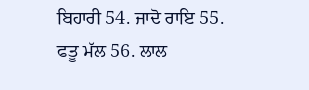ਬਿਹਾਰੀ 54. ਜਾਦੋ ਰਾਇ 55. ਫਤੂ ਮੱਲ 56. ਲਾਲ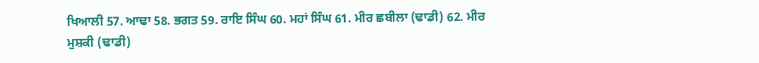ਖਿਆਲੀ 57. ਆਢਾ 58. ਭਗਤ 59. ਰਾਇ ਸਿੰਘ 60. ਮਹਾਂ ਸਿੰਘ 61. ਮੀਰ ਛਬੀਲਾ (ਢਾਡੀ) 62. ਮੀਰ
ਮੁਸ਼ਕੀ (ਢਾਡੀ)